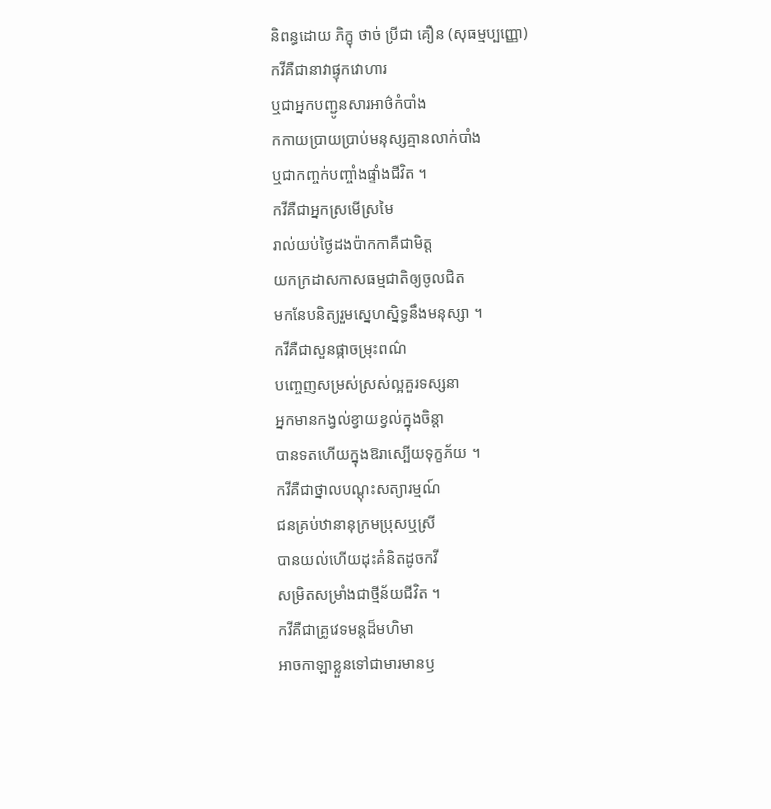និពន្ធដោយ ភិក្ខុ ថាច់ ប្រីជា គឿន (សុធម្មប្បញ្ញោ)
កវីគឺជានាវាផ្ទុកវោហារ
ឬជាអ្នកបញ្ជូនសារអាថ៌កំបាំង
កកាយប្រាយប្រាប់មនុស្សគ្មានលាក់បាំង
ឬជាកញ្ចក់បញ្ចាំងផ្ទាំងជីវិត ។
កវីគឺជាអ្នកស្រមើស្រមៃ
រាល់យប់ថ្ងៃដងប៉ាកកាគឺជាមិត្ត
យកក្រដាសកាសធម្មជាតិឲ្យចូលជិត
មកនែបនិត្យរួមស្នេហស្និទ្ធនឹងមនុស្សា ។
កវីគឺជាសួនផ្កាចម្រុះពណ៌
បញ្ចេញសម្រស់ស្រស់ល្អគួរទស្សនា
អ្នកមានកង្វល់ខ្វាយខ្វល់ក្នុងចិន្តា
បានទតហើយក្នុងឱរាស្បើយទុក្ខភ័យ ។
កវីគឺជាថ្នាលបណ្តុះសត្យារម្មណ៍
ជនគ្រប់ឋានានុក្រមប្រុសឬស្រី
បានយល់ហើយដុះគំនិតដូចកវី
សម្រិតសម្រាំងជាថ្មីន័យជីវិត ។
កវីគឺជាគ្រូវេទមន្តដ៏មហិមា
អាចកាឡាខ្លួនទៅជាមារមានឫ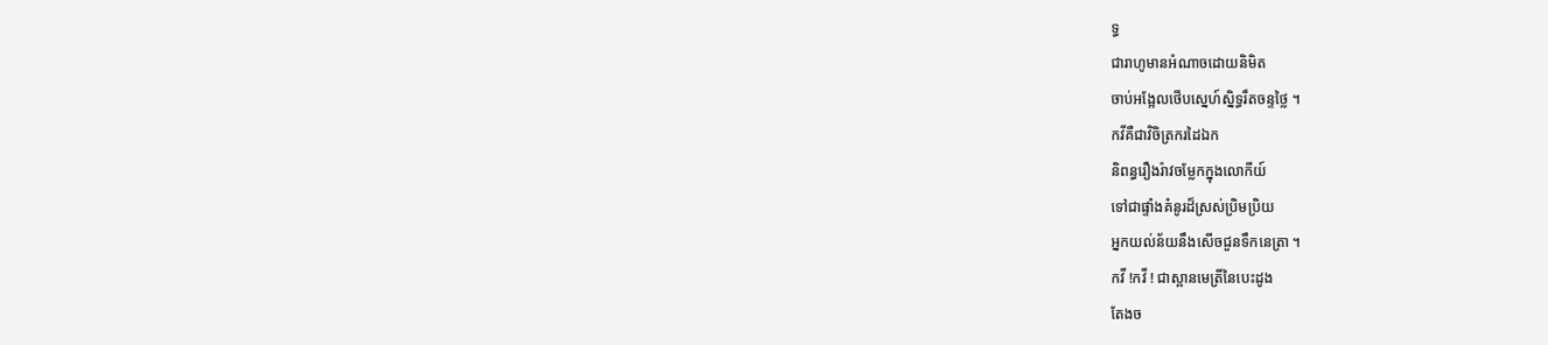ទ្ធ
ជារាហូមានអំណាចដោយនិមិត
ចាប់អង្អែលថើបស្នេហ៍ស្និទ្ធរឹតចន្ទថ្លៃ ។
កវីគឺជាវិចិត្រករដៃឯក
និពន្ធរឿងរ៉ាវចម្លែកក្នុងលោកីយ៍
ទៅជាផ្ទាំងគំនូរដ៏ស្រស់ប្រិមប្រិយ
អ្នកយល់ន័យនឹងសើចជួនទឹកនេត្រា ។
កវី !កវី ! ជាស្ពានមេត្រីនៃបេះដូង
តែងច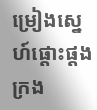ម្រៀងស្នេហ៍ផ្ដោះផ្ដងក្រង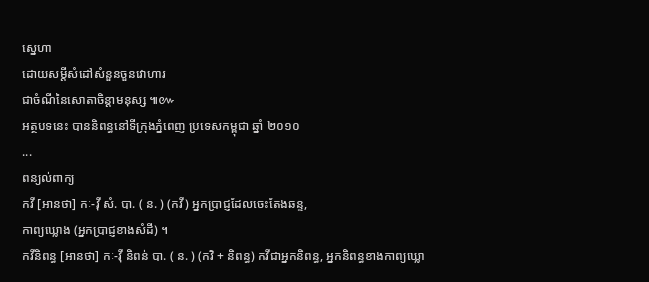ស្នេហា
ដោយសម្តីសំដៅសំនួនចួនវោហារ
ជាចំណីនៃសោតាចិន្ដាមនុស្ស ៕៚
អត្ថបទនេះ បាននិពន្ធនៅទីក្រុងភ្នំពេញ ប្រទេសកម្ពុជា ឆ្នាំ ២០១០
...
ពន្យល់ពាក្យ
កវី [អានថា] កៈ-វ៉ី សំ. បា. ( ន. ) (កវី) អ្នកប្រាជ្ញដែលចេះតែងឆន្ទ,
កាព្យឃ្លោង (អ្នកប្រាជ្ញខាងសំដី) ។
កវីនិពន្ធ [អានថា] កៈ-វ៉ី និពន់ បា. ( ន. ) (កវិ + និពន្ធ) កវីជាអ្នកនិពន្ធ, អ្នកនិពន្ធខាងកាព្យឃ្លោ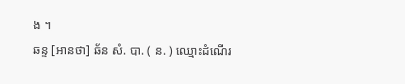ង ។
ឆន្ទ [អានថា] ឆ័ន សំ. បា. ( ន. ) ឈ្មោះដំណើរ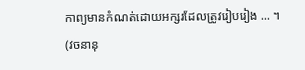កាព្យមានកំណត់ដោយអក្សរដែលត្រូវរៀបរៀង ... ។
(វចនានុ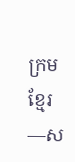ក្រមខ្មែរ—ស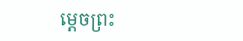ម្តេចព្រះ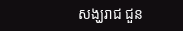សង្ឃរាជ ជួន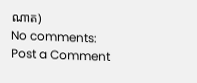ណាត)
No comments:
Post a Comment